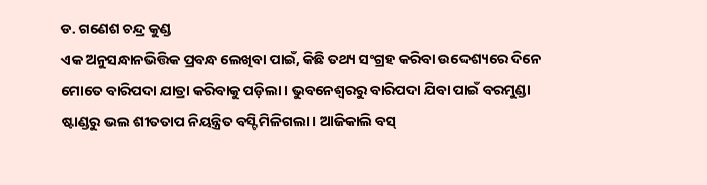ଡ. ଗଣେଶ ଚନ୍ଦ୍ର କୁଣ୍ଡ
ଏକ ଅନୁସନ୍ଧାନଭିତ୍ତିକ ପ୍ରବନ୍ଧ ଲେଖିବା ପାଇଁ, କିଛି ତଥ୍ୟ ସଂଗ୍ରହ କରିବା ଉଦ୍ଦେଶ୍ୟରେ ଦିନେ ମୋତେ ବାରିପଦା ଯାତ୍ରା କରିବାକୁ ପଡ଼ିଲା। ଭୁବନେଶ୍ୱରରୁ ବାରିପଦା ଯିବା ପାଇଁ ବରମୁଣ୍ଡା ଷ୍ଟାଣ୍ଡରୁ ଭଲ ଶୀତତାପ ନିୟନ୍ତ୍ରିତ ବସ୍ଟି ମିଳିଗଲା। ଆଜିକାଲି ବସ୍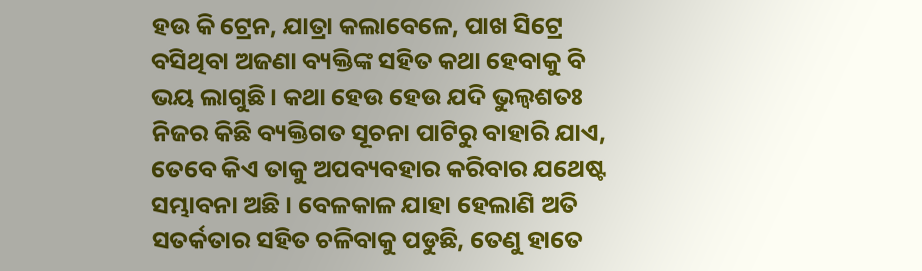ହଉ କି ଟ୍ରେନ, ଯାତ୍ରା କଲାବେଳେ, ପାଖ ସିଟ୍ରେ ବସିଥିବା ଅଜଣା ବ୍ୟକ୍ତିଙ୍କ ସହିତ କଥା ହେବାକୁ ବି ଭୟ ଲାଗୁଛି। କଥା ହେଉ ହେଉ ଯଦି ଭୁଲ୍ବଶତଃ ନିଜର କିଛି ବ୍ୟକ୍ତିଗତ ସୂଚନା ପାଟିରୁ ବାହାରି ଯାଏ, ତେବେ କିଏ ତାକୁ ଅପବ୍ୟବହାର କରିବାର ଯଥେଷ୍ଟ ସମ୍ଭାବନା ଅଛି । ବେଳକାଳ ଯାହା ହେଲାଣି ଅତି ସତର୍କତାର ସହିତ ଚଳିବାକୁ ପଡୁଛି, ତେଣୁ ହାତେ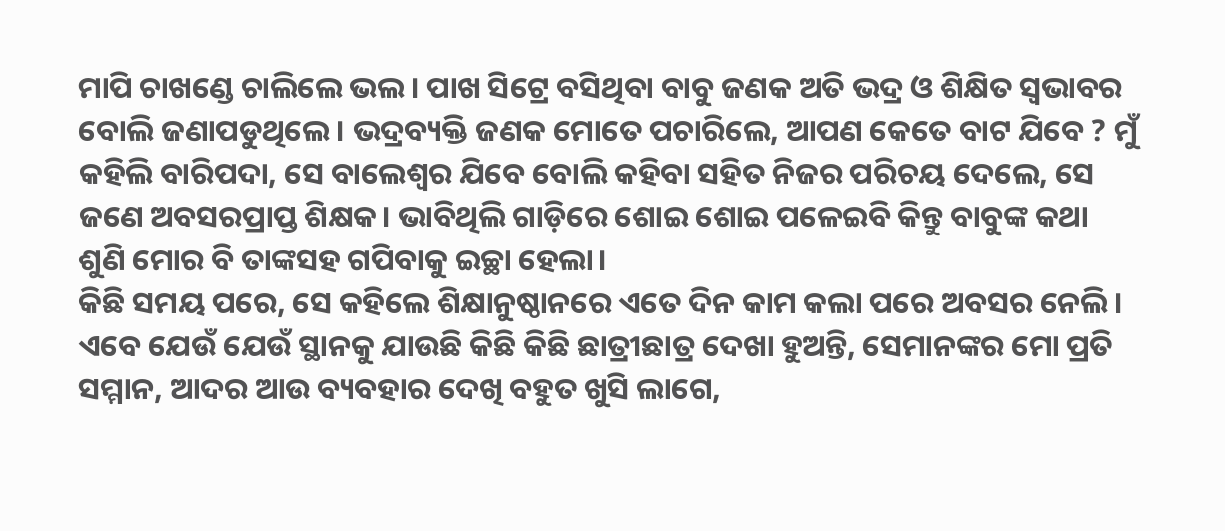ମାପି ଚାଖଣ୍ଡେ ଚାଲିଲେ ଭଲ। ପାଖ ସିଟ୍ରେ ବସିଥିବା ବାବୁ ଜଣକ ଅତି ଭଦ୍ର ଓ ଶିକ୍ଷିତ ସ୍ବଭାବର ବୋଲି ଜଣାପଡୁଥିଲେ। ଭଦ୍ରବ୍ୟକ୍ତି ଜଣକ ମୋତେ ପଚାରିଲେ, ଆପଣ କେତେ ବାଟ ଯିବେ ? ମୁଁ କହିଲି ବାରିପଦା, ସେ ବାଲେଶ୍ୱର ଯିବେ ବୋଲି କହିବା ସହିତ ନିଜର ପରିଚୟ ଦେଲେ, ସେ ଜଣେ ଅବସରପ୍ରାପ୍ତ ଶିକ୍ଷକ। ଭାବିଥିଲି ଗାଡ଼ିରେ ଶୋଇ ଶୋଇ ପଳେଇବି କିନ୍ତୁ ବାବୁଙ୍କ କଥା ଶୁଣି ମୋର ବି ତାଙ୍କସହ ଗପିବାକୁ ଇଚ୍ଛା ହେଲା।
କିଛି ସମୟ ପରେ, ସେ କହିଲେ ଶିକ୍ଷାନୁଷ୍ଠାନରେ ଏତେ ଦିନ କାମ କଲା ପରେ ଅବସର ନେଲି। ଏବେ ଯେଉଁ ଯେଉଁ ସ୍ଥାନକୁ ଯାଉଛି କିଛି କିଛି ଛାତ୍ରୀଛାତ୍ର ଦେଖା ହୁଅନ୍ତି, ସେମାନଙ୍କର ମୋ ପ୍ରତି ସମ୍ମାନ, ଆଦର ଆଉ ବ୍ୟବହାର ଦେଖି ବହୁତ ଖୁସି ଲାଗେ,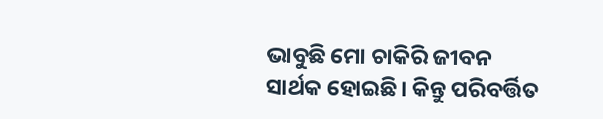ଭାବୁଛି ମୋ ଚାକିରି ଜୀବନ ସାର୍ଥକ ହୋଇଛି। କିନ୍ତୁ ପରିବର୍ତ୍ତିତ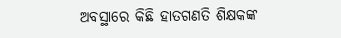ଅବସ୍ଥାରେ କିଛି ହାତଗଣତି ଶିକ୍ଷକଙ୍କ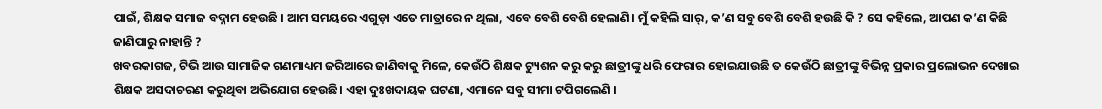ପାଇଁ, ଶିକ୍ଷକ ସମାଜ ବଦ୍ନାମ ହେଉଛି । ଆମ ସମୟରେ ଏଗୁଡ଼ା ଏତେ ମାତ୍ରାରେ ନ ଥିଲା, ଏବେ ବେଶି ବେଶି ହେଲାଣି। ମୁଁ କହିଲି ସାର୍, କ’ଣ ସବୁ ବେଶି ବେଶି ହଉଛି କି ? ସେ କହିଲେ, ଆପଣ କ’ଣ କିଛି ଜାଣିପାରୁ ନାହାନ୍ତି ?
ଖବରକାଗଜ, ଟିଭି ଆଉ ସାମାଜିକ ଗଣମାଧ୍ୟମ ଜରିଆରେ ଜାଣିବାକୁ ମିଳେ, କେଉଁଠି ଶିକ୍ଷକ ଟ୍ୟୁଶନ କରୁ କରୁ ଛାତ୍ରୀଙ୍କୁ ଧରି ଫେରାର ହୋଇଯାଉଛି ତ କେଉଁଠି ଛାତ୍ରୀଙ୍କୁ ବିଭିନ୍ନ ପ୍ରକାର ପ୍ରଲୋଭନ ଦେଖାଇ ଶିକ୍ଷକ ଅସଦାଚରଣ କରୁଥିବା ଅଭିଯୋଗ ହେଉଛି। ଏହା ଦୁଃଖଦାୟକ ଘଟଣା, ଏମାନେ ସବୁ ସୀମା ଟପିଗଲେଣି ।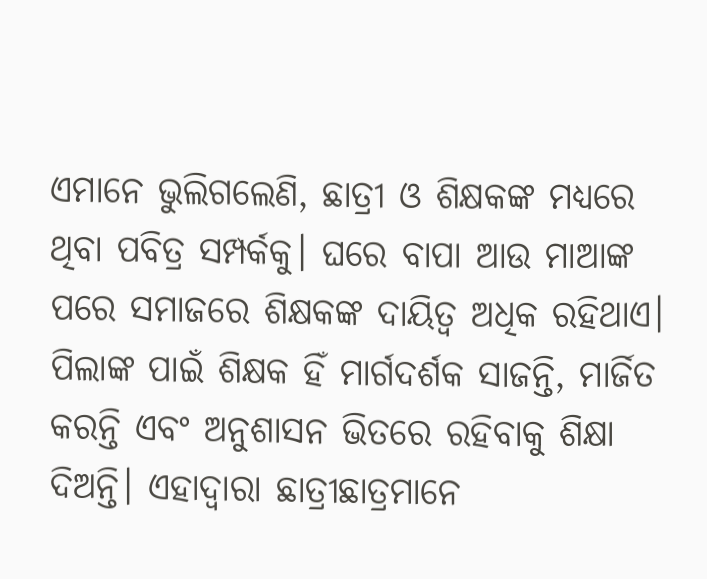ଏମାନେ ଭୁଲିଗଲେଣି, ଛାତ୍ରୀ ଓ ଶିକ୍ଷକଙ୍କ ମଧ୍ୟରେ ଥିବା ପବିତ୍ର ସମ୍ପର୍କକୁ। ଘରେ ବାପା ଆଉ ମାଆଙ୍କ ପରେ ସମାଜରେ ଶିକ୍ଷକଙ୍କ ଦାୟିତ୍ୱ ଅଧିକ ରହିଥାଏ। ପିଲାଙ୍କ ପାଇଁ ଶିକ୍ଷକ ହିଁ ମାର୍ଗଦର୍ଶକ ସାଜନ୍ତି, ମାର୍ଜିତ କରନ୍ତି ଏବଂ ଅନୁଶାସନ ଭିତରେ ରହିବାକୁ ଶିକ୍ଷା ଦିଅନ୍ତି। ଏହାଦ୍ୱାରା ଛାତ୍ରୀଛାତ୍ରମାନେ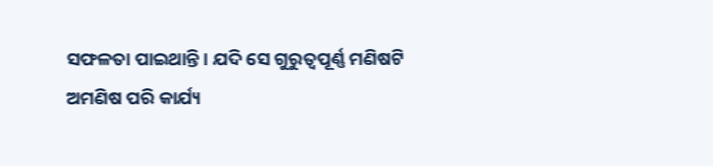ସଫଳତା ପାଇଥାନ୍ତି। ଯଦି ସେ ଗୁରୁତ୍ୱପୂର୍ଣ୍ଣ ମଣିଷଟି ଅମଣିଷ ପରି କାର୍ଯ୍ୟ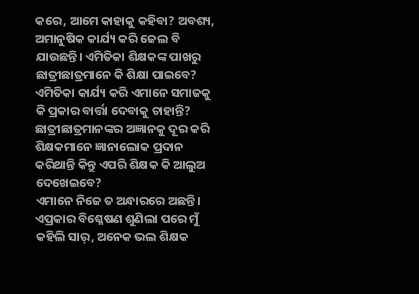କରେ, ଆମେ କାହାକୁ କହିବା? ଅବଶ୍ୟ, ଅମାନୁଷିକ କାର୍ଯ୍ୟ କରି ଜେଲ ବି ଯାଉଛନ୍ତି। ଏମିତିକା ଶିକ୍ଷକଙ୍କ ପାଖରୁ ଛାତ୍ରୀଛାତ୍ରମାନେ କି ଶିକ୍ଷା ପାଇବେ? ଏମିତିକା କାର୍ଯ୍ୟ କରି ଏମାନେ ସମାଜକୁ କି ପ୍ରକାର ବାର୍ତ୍ତା ଦେବାକୁ ଚାହାନ୍ତି? ଛାତ୍ରୀଛାତ୍ରମାନଙ୍କର ଅଜ୍ଞାନକୁ ଦୂର କରି ଶିକ୍ଷକମାନେ ଜ୍ଞାନାଲୋକ ପ୍ରଦାନ କରିଥାନ୍ତି କିନ୍ତୁ ଏପରି ଶିକ୍ଷକ କି ଆଲୁଅ ଦେଖେଇବେ?
ଏମାନେ ନିଜେ ତ ଅନ୍ଧାରରେ ଅଛନ୍ତି।
ଏପ୍ରକାର ବିଶ୍ଳେଷଣ ଶୁଣିଲା ପରେ ମୁଁ କହିଲି ସାର୍, ଅନେକ ଭଲ ଶିକ୍ଷକ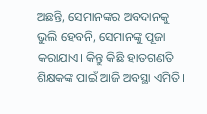ଅଛନ୍ତି, ସେମାନଙ୍କର ଅବଦାନକୁ ଭୁଲି ହେବନି, ସେମାନଙ୍କୁ ପୂଜା କରାଯାଏ। କିନ୍ତୁ କିଛି ହାତଗଣତି ଶିକ୍ଷକଙ୍କ ପାଇଁ ଆଜି ଅବସ୍ଥା ଏମିତି।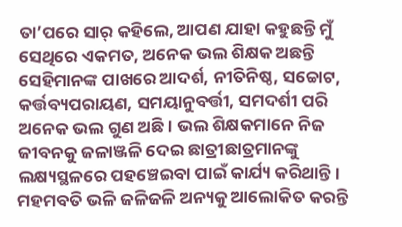ତା’ପରେ ସାର୍ କହିଲେ, ଆପଣ ଯାହା କହୁଛନ୍ତି ମୁଁ ସେଥିରେ ଏକମତ, ଅନେକ ଭଲ ଶିକ୍ଷକ ଅଛନ୍ତି ସେହିମାନଙ୍କ ପାଖରେ ଆଦର୍ଶ, ନୀତିନିଷ୍ଠ, ସଚ୍ଚୋଟ, କର୍ତ୍ତବ୍ୟପରାୟଣ, ସମୟାନୁବର୍ତ୍ତୀ, ସମଦର୍ଶୀ ପରି ଅନେକ ଭଲ ଗୁଣ ଅଛି। ଭଲ ଶିକ୍ଷକମାନେ ନିଜ ଜୀବନକୁ ଜଳାଞ୍ଜଳି ଦେଇ ଛାତ୍ରୀଛାତ୍ରମାନଙ୍କୁ ଲକ୍ଷ୍ୟସ୍ଥଳରେ ପହଞ୍ଚେଇବା ପାଇଁ କାର୍ଯ୍ୟ କରିଥାନ୍ତି। ମହମବତି ଭଳି ଜଳିଜଳି ଅନ୍ୟକୁ ଆଲୋକିତ କରନ୍ତି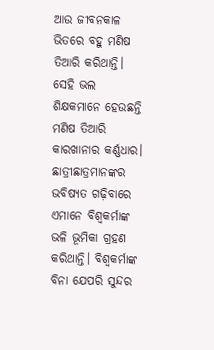ଆଉ ଜୀବନକାଳ ଭିତରେ ବହୁ ମଣିଷ ତିଆରି କରିଥାନ୍ତି। ସେହି ଭଲ ଶିକ୍ଷକମାନେ ହେଉଛନ୍ତି ମଣିଷ ତିଆରି କାରଖାନାର କର୍ଣ୍ଣଧାର। ଛାତ୍ରୀଛାତ୍ରମାନଙ୍କର ଭବିଷ୍ୟତ ଗଢ଼ିବାରେ ଏମାନେ ବିଶ୍ୱକର୍ମାଙ୍କ ଭଳି ଭୂମିକା ଗ୍ରହଣ କରିଥାନ୍ତି। ବିଶ୍ୱକର୍ମାଙ୍କ ବିନା ଯେପରି ସୁନ୍ଦର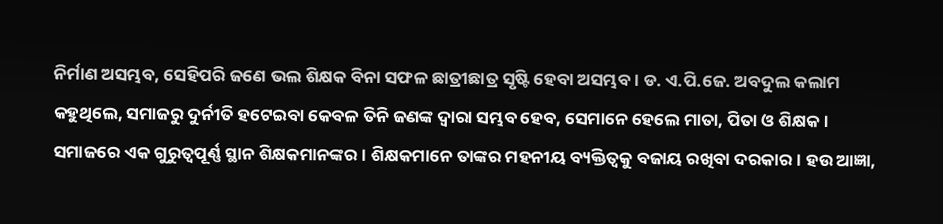ନିର୍ମାଣ ଅସମ୍ଭବ, ସେହିପରି ଜଣେ ଭଲ ଶିକ୍ଷକ ବିନା ସଫଳ ଛାତ୍ରୀଛାତ୍ର ସୃଷ୍ଟି ହେବା ଅସମ୍ଭବ। ଡ. ଏ.ପି.ଜେ. ଅବଦୁଲ କଲାମ କହୁଥିଲେ, ସମାଜରୁ ଦୁର୍ନୀତି ହଟେଇବା କେବଳ ତିନି ଜଣଙ୍କ ଦ୍ୱାରା ସମ୍ଭବ ହେବ, ସେମାନେ ହେଲେ ମାତା, ପିତା ଓ ଶିକ୍ଷକ। ସମାଜରେ ଏକ ଗୁରୁତ୍ୱପୂର୍ଣ୍ଣ ସ୍ଥାନ ଶିକ୍ଷକମାନଙ୍କର। ଶିକ୍ଷକମାନେ ତାଙ୍କର ମହନୀୟ ବ୍ୟକ୍ତିତ୍ୱକୁ ବଜାୟ ରଖିବା ଦରକାର। ହଉ ଆଜ୍ଞା,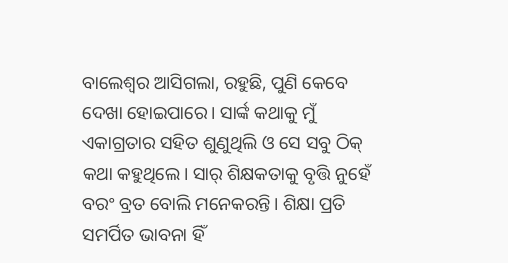ବାଲେଶ୍ୱର ଆସିଗଲା, ରହୁଛି, ପୁଣି କେବେ ଦେଖା ହୋଇପାରେ। ସାର୍ଙ୍କ କଥାକୁ ମୁଁ ଏକାଗ୍ରତାର ସହିତ ଶୁଣୁଥିଲି ଓ ସେ ସବୁ ଠିକ୍ କଥା କହୁଥିଲେ। ସାର୍ ଶିକ୍ଷକତାକୁ ବୃତ୍ତି ନୁହେଁ ବରଂ ବ୍ରତ ବୋଲି ମନେକରନ୍ତି। ଶିକ୍ଷା ପ୍ରତି ସମର୍ପିତ ଭାବନା ହିଁ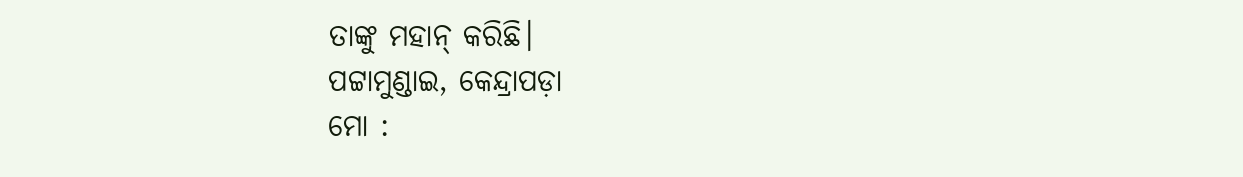ତାଙ୍କୁ ମହାନ୍ କରିଛି।
ପଟ୍ଟାମୁଣ୍ଡାଇ, କେନ୍ଦ୍ରାପଡ଼ା
ମୋ :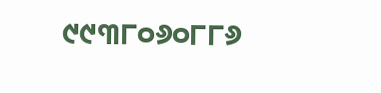୯୯୩୮୦୬୦୮୮୬